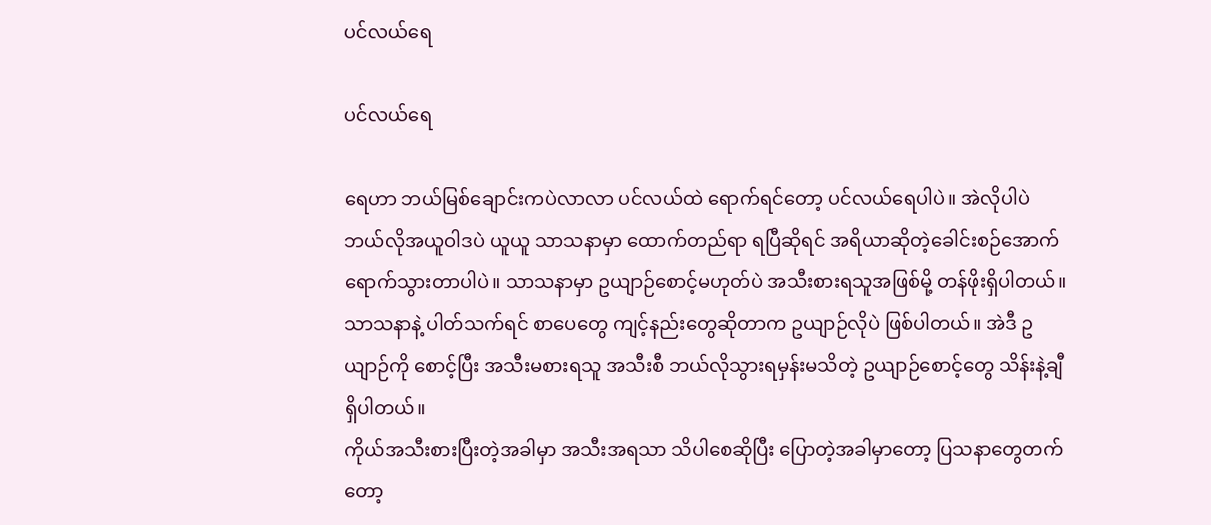ပင်လယ်ရေ

ပင်လယ်ရေ

ရေဟာ ဘယ်မြစ်ချောင်းကပဲလာလာ ပင်လယ်ထဲ ရောက်ရင်တော့ ပင်လယ်ရေပါပဲ။ အဲလိုပါပဲ ဘယ်လိုအယူဝါဒပဲ ယူယူ သာသနာမှာ ထောက်တည်ရာ ရပြီဆိုရင် အရိယာဆိုတဲ့ခေါင်းစဉ်အောက်ရောက်သွားတာပါပဲ။ သာသနာမှာ ဥယျာဉ်စောင့်မဟုတ်ပဲ အသီးစားရသူအဖြစ်မို့ တန်ဖိုးရှိပါတယ်။
သာသနာနဲ့ ပါတ်သက်ရင် စာပေတွေ ကျင့်နည်းတွေဆိုတာက ဥယျာဉ်လိုပဲ ဖြစ်ပါတယ်။ အဲဒီ ဥယျာဉ်ကို စောင့်ပြီး အသီးမစားရသူ အသီးစီ ဘယ်လိုသွားရမှန်းမသိတဲ့ ဥယျာဉ်စောင့်တွေ သိန်းနဲ့ချီရှိပါတယ်။
ကိုယ်အသီးစားပြီးတဲ့အခါမှာ အသီးအရသာ သိပါစေဆိုပြီး ပြောတဲ့အခါမှာတော့ ပြသနာတွေတက်တော့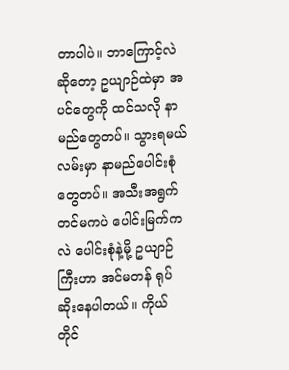တာပါပဲ။ ဘာကြောင့်လဲဆိုတော့ ဥယျာဉ်ထဲမှာ အပင်တွေကို ထင်သလို နာမည်တွေတပ်။ သွားရမယ်လမ်းမှာ နာမည်ပေါင်းစုံတွေတပ်။ အသီးအရွက်တင်မကပဲ ပေါင်းမြက်ကလဲ ပေါင်းစုံနဲ့မို့ ဥယျာဉ်ကြီးဟာ အင်မတန် ရုပ်ဆိုးနေပါတယ်။ ကိုယ်တိုင်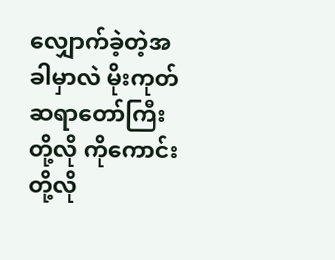လျှောက်ခဲ့တဲ့အခါမှာလဲ မိုးကုတ်ဆရာတော်ကြီးတို့လို ကိုကောင်းတို့လို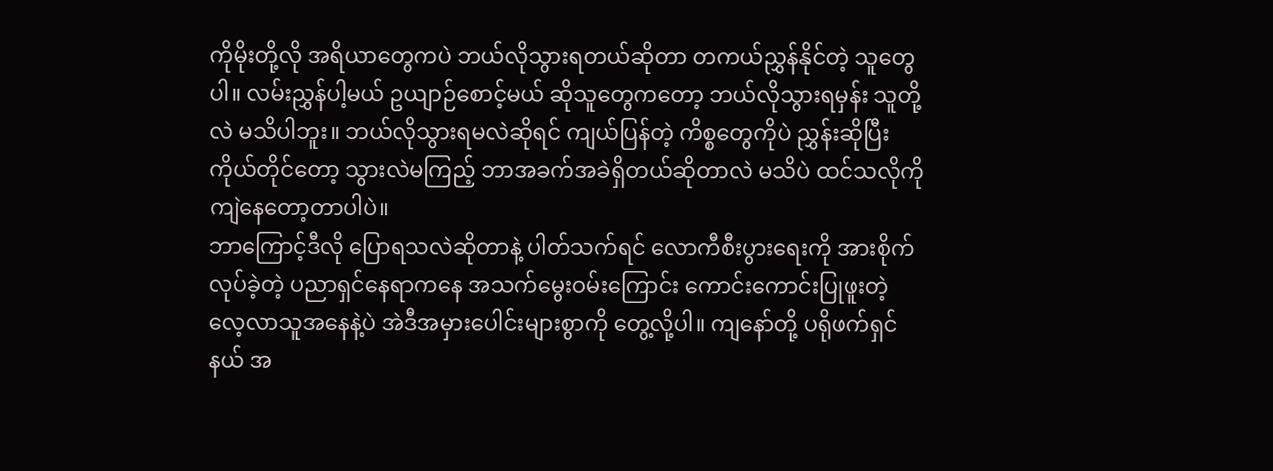ကိုမိုးတို့လို အရိယာတွေကပဲ ဘယ်လိုသွားရတယ်ဆိုတာ တကယ်ညွှန်နိုင်တဲ့ သူတွေပါ။ လမ်းညွှန်ပါ့မယ် ဥယျာဉ်စောင့်မယ် ဆိုသူတွေကတော့ ဘယ်လိုသွားရမှန်း သူတို့လဲ မသိပါဘူး။ ဘယ်လိုသွားရမလဲဆိုရင် ကျယ်ပြန်တဲ့ ကိစ္စတွေကိုပဲ ညွှန်းဆိုပြီး ကိုယ်တိုင်တော့ သွားလဲမကြည့် ဘာအခက်အခဲရှိတယ်ဆိုတာလဲ မသိပဲ ထင်သလိုကို ကျဲနေတော့တာပါပဲ။
ဘာကြောင့်ဒီလို ပြောရသလဲဆိုတာနဲ့ ပါတ်သက်ရင် လောကီစီးပွားရေးကို အားစိုက်လုပ်ခဲ့တဲ့ ပညာရှင်နေရာကနေ အသက်မွေးဝမ်းကြောင်း ကောင်းကောင်းပြုဖူးတဲ့ လေ့လာသူအနေနဲ့ပဲ အဲဒီအမှားပေါင်းများစွာကို တွေ့လို့ပါ။ ကျနော်တို့ ပရိုဖက်ရှင်နယ် အ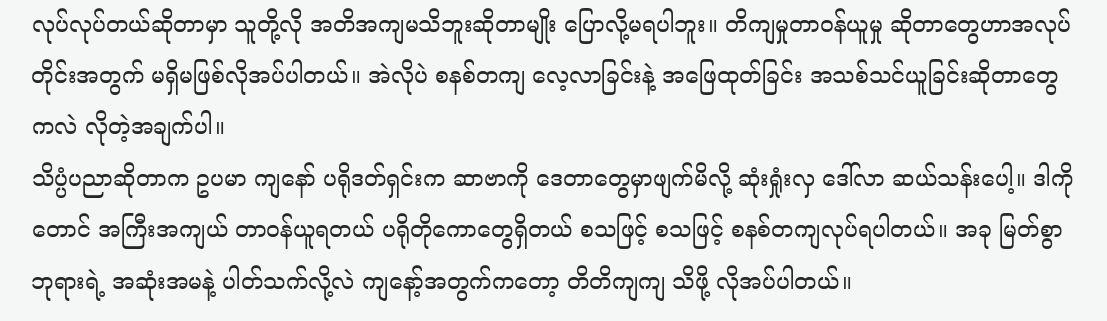လုပ်လုပ်တယ်ဆိုတာမှာ သူတို့လို အတိအကျမသိဘူးဆိုတာမျိုး ပြောလို့မရပါဘူး။ တိကျမှုတာဝန်ယူမှု ဆိုတာတွေဟာအလုပ်တိုင်းအတွက် မရှိမဖြစ်လိုအပ်ပါတယ်။ အဲလိုပဲ စနစ်တကျ လေ့လာခြင်းနဲ့ အဖြေထုတ်ခြင်း အသစ်သင်ယူခြင်းဆိုတာတွေကလဲ လိုတဲ့အချက်ပါ။
သိပ္ပံပညာဆိုတာက ဥပမာ ကျနော် ပရိုဒတ်ရှင်းက ဆာဗာကို ဒေတာတွေမှာဖျက်မိလို့ ဆုံးရှုံးလှ ဒေါ်လာ ဆယ်သန်းပေါ့။ ဒါကိုတောင် အကြီးအကျယ် တာဝန်ယူရတယ် ပရိုတိုကောတွေရှိတယ် စသဖြင့် စသဖြင့် စနစ်တကျလုပ်ရပါတယ်။ အခု မြတ်စွာဘုရားရဲ့ အဆုံးအမနဲ့ ပါတ်သက်လို့လဲ ကျနော့်အတွက်ကတော့ တိတိကျကျ သိဖို့ လိုအပ်ပါတယ်။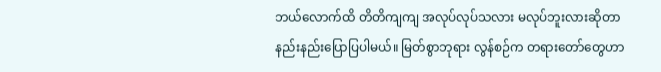ဘယ်လောက်ထိ တိတိကျကျ အလုပ်လုပ်သလား မလုပ်ဘူးလားဆိုတာ နည်းနည်းပြောပြပါမယ်။ မြတ်စွာဘုရား လွန်စဉ်က တရားတော်တွေဟာ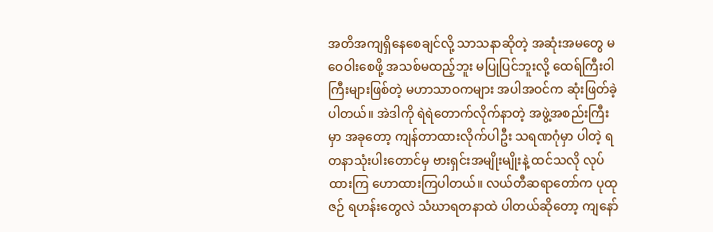အတိအကျရှိနေစေချင်လို့ သာသနာဆိုတဲ့ အဆုံးအမတွေ မဝေဝါးစေဖို့ အသစ်မထည့်ဘူး မပြုပြင်ဘူးလို့ ထေရ်ကြီးဝါကြီးများဖြစ်တဲ့ မဟာသာဝကများ အပါအဝင်က ဆုံးဖြတ်ခဲ့ပါတယ်။ အဲဒါကို ရဲရဲတောက်လိုက်နာတဲ့ အဖွဲ့အစည်းကြီးမှာ အခုတော့ ကျန်တာထားလိုက်ပါဦး သရဏဂုံမှာ ပါတဲ့ ရတနာသုံးပါးတောင်မှ ဗားရှင်းအမျိုးမျိုးနဲ့ ထင်သလို လုပ်ထားကြ ဟောထားကြပါတယ်။ လယ်တီဆရာတော်က ပုထုဇဉ် ရဟန်းတွေလဲ သံဃာရတနာထဲ ပါတယ်ဆိုတော့ ကျနော်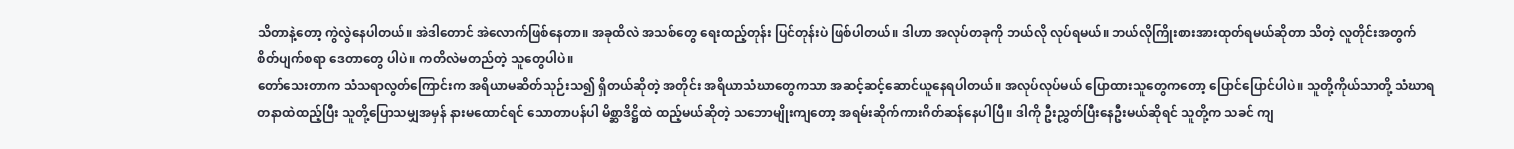သိတာနဲ့တော့ ကွဲလွဲနေပါတယ်။ အဲဒါတောင် အဲလောက်ဖြစ်နေတာ။ အခုထိလဲ အသစ်တွေ ရေးထည့်တုန်း ပြင်တုန်းပဲ ဖြစ်ပါတယ်။ ဒါဟာ အလုပ်တခုကို ဘယ်လို လုပ်ရမယ်။ ဘယ်လိုကြိုးစားအားထုတ်ရမယ်ဆိုတာ သိတဲ့ လူတိုင်းအတွက် စိတ်ပျက်စရာ ဒေတာတွေ ပါပဲ။ ကတိလဲမတည်တဲ့ သူတွေပါပဲ။
တော်သေးတာက သံသရာလွတ်ကြောင်းက အရိယာမဆိတ်သုဉ်းသ၍ ရှိတယ်ဆိုတဲ့ အတိုင်း အရိယာသံဃာတွေကသာ အဆင့်ဆင့်ဆောင်ယူနေရပါတယ်။ အလုပ်လုပ်မယ် ပြောထားသူတွေကတော့ ပြောင်ပြောင်ပါပဲ။ သူတို့ကိုယ်သာတို့ သံဃာရတနာထဲထည့်ပြီး သူတို့ပြောသမျှအမှန် နားမထောင်ရင် သောတာပန်ပါ မိစ္ဆာဒိဋ္ဌိထဲ ထည့်မယ်ဆိုတဲ့ သဘောမျိုးကျတော့ အရမ်းဆိုက်ကားဂိတ်ဆန်နေပါပြီ။ ဒါကို ဦးညွှတ်ပြီးနေဦးမယ်ဆိုရင် သူတို့က သခင် ကျ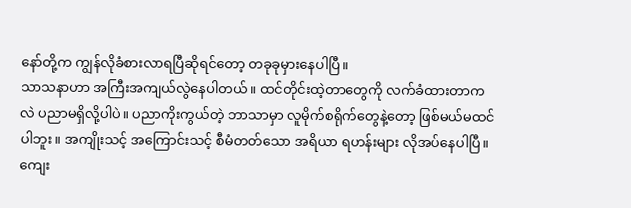နော်တို့က ကျွန်လိုခံစားလာရပြီဆိုရင်တော့ တခုခုမှားနေပါပြီ။
သာသနာဟာ အကြီးအကျယ်လွဲနေပါတယ်။ ထင်တိုင်းထဲ့တာတွေကို လက်ခံထားတာကလဲ ပညာမရှိလို့ပါပဲ။ ပညာကိုးကွယ်တဲ့ ဘာသာမှာ လူမိုက်စရိုက်တွေနဲ့တော့ ဖြစ်မယ်မထင်ပါဘူး။ အကျိုးသင့် အကြောင်းသင့် စီမံတတ်သော အရိယာ ရဟန်းများ လိုအပ်နေပါပြီ။ ကျေး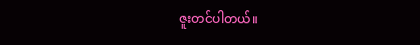ဇူးတင်ပါတယ်။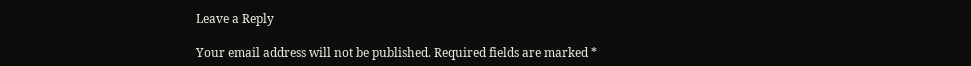Leave a Reply

Your email address will not be published. Required fields are marked *